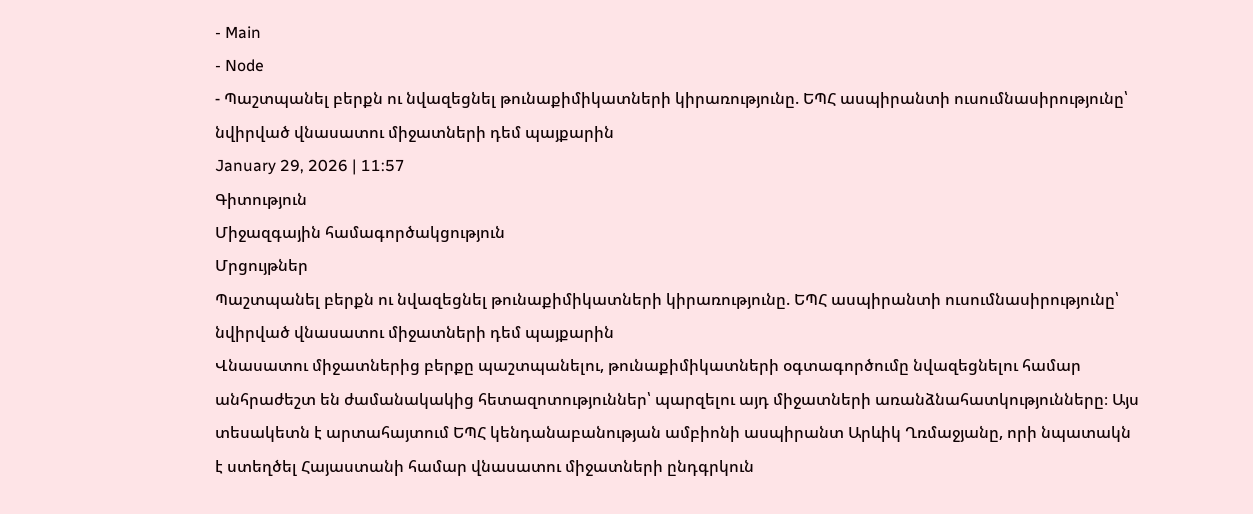- Main
- Node
- Պաշտպանել բերքն ու նվազեցնել թունաքիմիկատների կիրառությունը. ԵՊՀ ասպիրանտի ուսումնասիրությունը՝ նվիրված վնասատու միջատների դեմ պայքարին
January 29, 2026 | 11:57
Գիտություն
Միջազգային համագործակցություն
Մրցույթներ
Պաշտպանել բերքն ու նվազեցնել թունաքիմիկատների կիրառությունը. ԵՊՀ ասպիրանտի ուսումնասիրությունը՝ նվիրված վնասատու միջատների դեմ պայքարին
Վնասատու միջատներից բերքը պաշտպանելու, թունաքիմիկատների օգտագործումը նվազեցնելու համար անհրաժեշտ են ժամանակակից հետազոտություններ՝ պարզելու այդ միջատների առանձնահատկությունները։ Այս տեսակետն է արտահայտում ԵՊՀ կենդանաբանության ամբիոնի ասպիրանտ Արևիկ Ղռմաջյանը, որի նպատակն է ստեղծել Հայաստանի համար վնասատու միջատների ընդգրկուն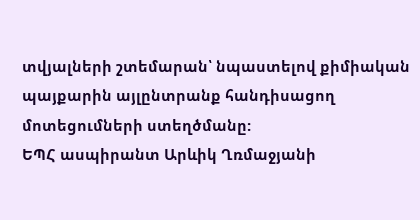տվյալների շտեմարան՝ նպաստելով քիմիական պայքարին այլընտրանք հանդիսացող մոտեցումների ստեղծմանը:
ԵՊՀ ասպիրանտ Արևիկ Ղռմաջյանի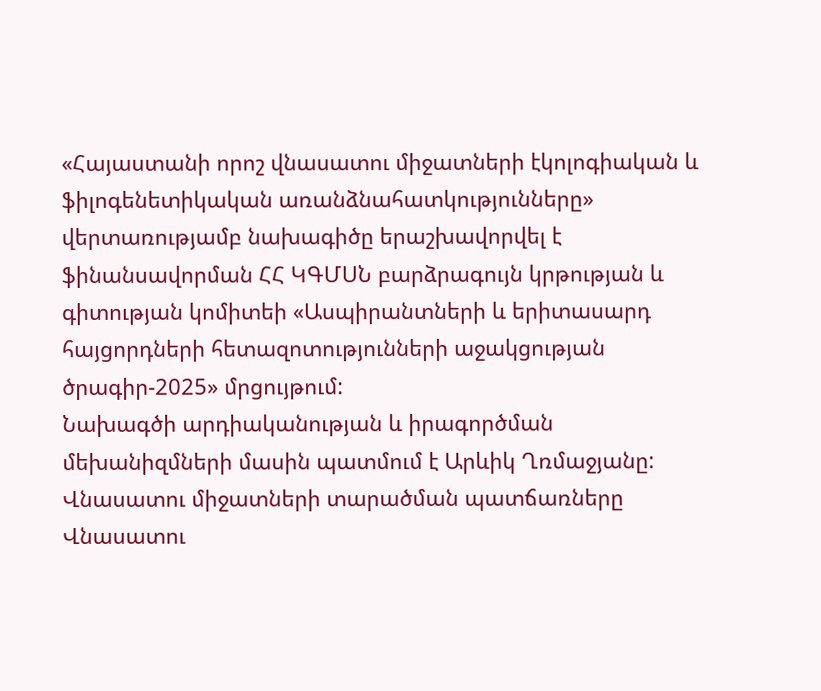«Հայաստանի որոշ վնասատու միջատների էկոլոգիական և ֆիլոգենետիկական առանձնահատկությունները» վերտառությամբ նախագիծը երաշխավորվել է ֆինանսավորման ՀՀ ԿԳՄՍՆ բարձրագույն կրթության և գիտության կոմիտեի «Ասպիրանտների և երիտասարդ հայցորդների հետազոտությունների աջակցության ծրագիր-2025» մրցույթում:
Նախագծի արդիականության և իրագործման մեխանիզմների մասին պատմում է Արևիկ Ղռմաջյանը:
Վնասատու միջատների տարածման պատճառները
Վնասատու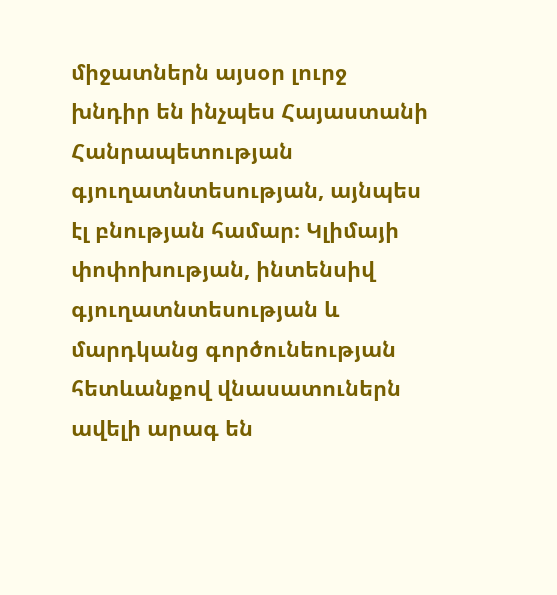միջատներն այսօր լուրջ խնդիր են ինչպես Հայաստանի Հանրապետության գյուղատնտեսության, այնպես էլ բնության համար։ Կլիմայի փոփոխության, ինտենսիվ գյուղատնտեսության և մարդկանց գործունեության հետևանքով վնասատուներն ավելի արագ են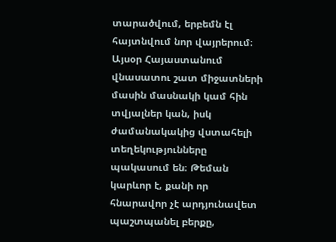տարածվում, երբեմն էլ հայտնվում նոր վայրերում։ Այսօր Հայաստանում վնասատու շատ միջատների մասին մասնակի կամ հին տվյալներ կան, իսկ ժամանակակից վստահելի տեղեկությունները պակասում են։ Թեման կարևոր է, քանի որ հնարավոր չէ արդյունավետ պաշտպանել բերքը,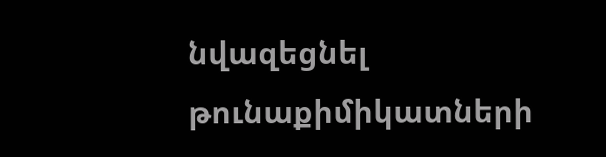նվազեցնել թունաքիմիկատների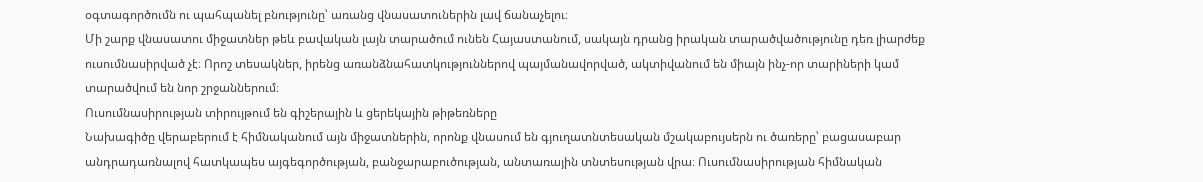օգտագործումն ու պահպանել բնությունը՝ առանց վնասատուներին լավ ճանաչելու։
Մի շարք վնասատու միջատներ թեև բավական լայն տարածում ունեն Հայաստանում, սակայն դրանց իրական տարածվածությունը դեռ լիարժեք ուսումնասիրված չէ։ Որոշ տեսակներ, իրենց առանձնահատկություններով պայմանավորված, ակտիվանում են միայն ինչ-որ տարիների կամ տարածվում են նոր շրջաններում։
Ուսումնասիրության տիրույթում են գիշերային և ցերեկային թիթեռները
Նախագիծը վերաբերում է հիմնականում այն միջատներին, որոնք վնասում են գյուղատնտեսական մշակաբույսերն ու ծառերը՝ բացասաբար անդրադառնալով հատկապես այգեգործության, բանջարաբուծության, անտառային տնտեսության վրա։ Ուսումնասիրության հիմնական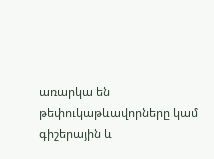առարկա են թեփուկաթևավորները կամ գիշերային և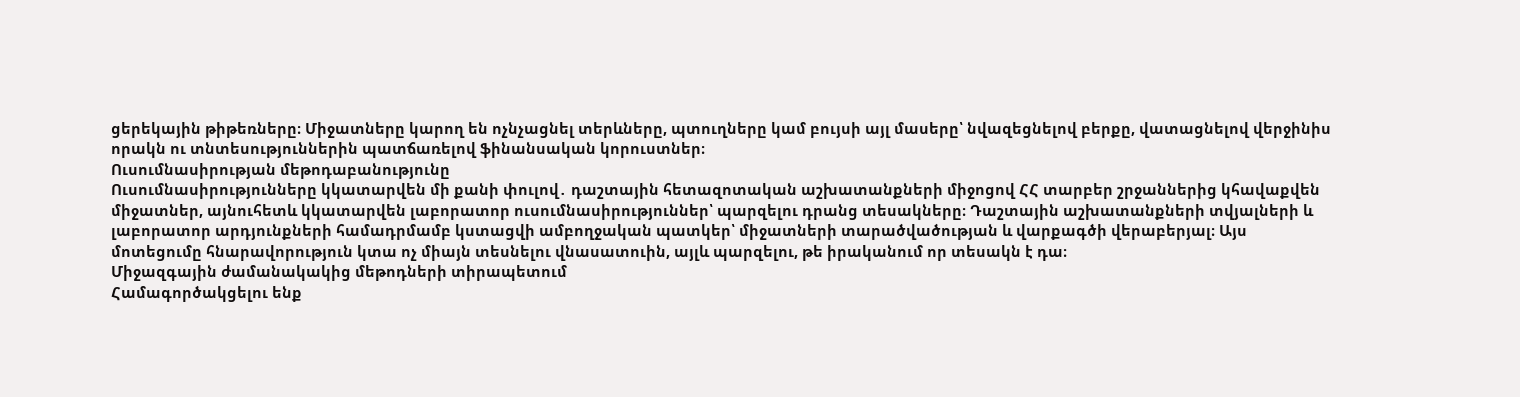ցերեկային թիթեռները։ Միջատները կարող են ոչնչացնել տերևները, պտուղները կամ բույսի այլ մասերը՝ նվազեցնելով բերքը, վատացնելով վերջինիս որակն ու տնտեսություններին պատճառելով ֆինանսական կորուստներ։
Ուսումնասիրության մեթոդաբանությունը
Ուսումնասիրությունները կկատարվեն մի քանի փուլով․ դաշտային հետազոտական աշխատանքների միջոցով ՀՀ տարբեր շրջաններից կհավաքվեն միջատներ, այնուհետև կկատարվեն լաբորատոր ուսումնասիրություններ՝ պարզելու դրանց տեսակները։ Դաշտային աշխատանքների տվյալների և լաբորատոր արդյունքների համադրմամբ կստացվի ամբողջական պատկեր՝ միջատների տարածվածության և վարքագծի վերաբերյալ։ Այս մոտեցումը հնարավորություն կտա ոչ միայն տեսնելու վնասատուին, այլև պարզելու, թե իրականում որ տեսակն է դա։
Միջազգային ժամանակակից մեթոդների տիրապետում
Համագործակցելու ենք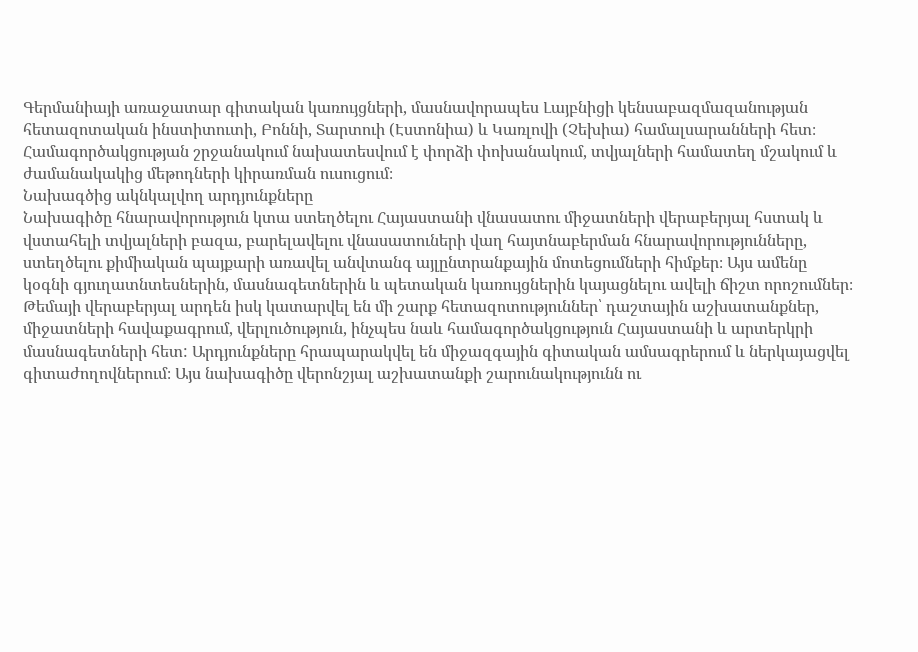Գերմանիայի առաջատար գիտական կառույցների, մասնավորապես Լայբնիցի կենսաբազմազանության հետազոտական ինստիտուտի, Բոննի, Տարտուի (Էստոնիա) և Կառլովի (Չեխիա) համալսարանների հետ։ Համագործակցության շրջանակում նախատեսվում է փորձի փոխանակում, տվյալների համատեղ մշակում և ժամանակակից մեթոդների կիրառման ուսուցում։
Նախագծից ակնկալվող արդյունքները
Նախագիծը հնարավորություն կտա ստեղծելու Հայաստանի վնասատու միջատների վերաբերյալ հստակ և վստահելի տվյալների բազա, բարելավելու վնասատուների վաղ հայտնաբերման հնարավորությունները, ստեղծելու քիմիական պայքարի առավել անվտանգ այլընտրանքային մոտեցումների հիմքեր։ Այս ամենը կօգնի գյուղատնտեսներին, մասնագետներին և պետական կառույցներին կայացնելու ավելի ճիշտ որոշումներ։
Թեմայի վերաբերյալ արդեն իսկ կատարվել են մի շարք հետազոտություններ՝ դաշտային աշխատանքներ, միջատների հավաքագրում, վերլուծություն, ինչպես նաև համագործակցություն Հայաստանի և արտերկրի մասնագետների հետ: Արդյունքները հրապարակվել են միջազգային գիտական ամսագրերում և ներկայացվել գիտաժողովներում։ Այս նախագիծը վերոնշյալ աշխատանքի շարունակությունն ու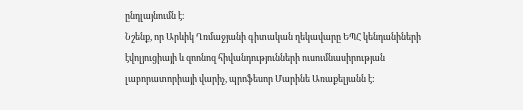ընդլայնումն է։
Նշենք, որ Արևիկ Ղռմաջյանի գիտական ղեկավարը ԵՊՀ կենդանիների էվոլյուցիայի և զոոնոզ հիվանդությունների ուսումնասիրության լաբորատորիայի վարիչ, պրոֆեսոր Մարինե Առաքելյանն է: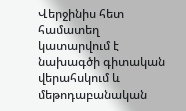Վերջինիս հետ համատեղ կատարվում է նախագծի գիտական վերահսկում և մեթոդաբանական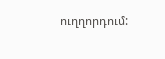ուղղորդում: